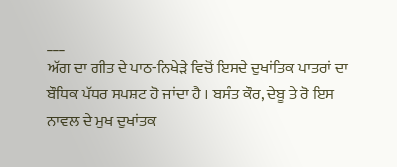___
ਅੱਗ ਦਾ ਗੀਤ ਦੇ ਪਾਠ-ਨਿਖੇੜੇ ਵਿਚੋਂ ਇਸਦੇ ਦੁਖਾਂਤਿਕ ਪਾਤਰਾਂ ਦਾ ਬੌਧਿਕ ਪੱਧਰ ਸਪਸ਼ਟ ਹੋ ਜਾਂਦਾ ਹੈ । ਬਸੰਤ ਕੌਰ, ਦੇਬੂ ਤੇ ਰੋ ਇਸ ਨਾਵਲ ਦੇ ਮੁਖ ਦੁਖਾਂਤਕ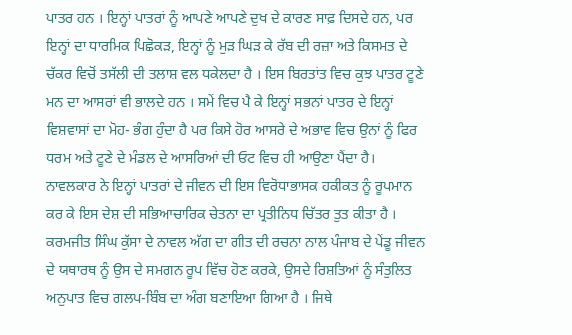ਪਾਤਰ ਹਨ । ਇਨ੍ਹਾਂ ਪਾਤਰਾਂ ਨੂੰ ਆਪਣੇ ਆਪਣੇ ਦੁਖ ਦੇ ਕਾਰਣ ਸਾਫ਼ ਦਿਸਦੇ ਹਨ, ਪਰ ਇਨ੍ਹਾਂ ਦਾ ਧਾਰਮਿਕ ਪਿਛੋਕੜ, ਇਨ੍ਹਾਂ ਨੂੰ ਮੁੜ ਘਿੜ ਕੇ ਰੱਬ ਦੀ ਰਜ਼ਾ ਅਤੇ ਕਿਸਮਤ ਦੇ ਚੱਕਰ ਵਿਚੋਂ ਤਸੱਲੀ ਦੀ ਤਲਾਸ਼ ਵਲ ਧਕੇਲਦਾ ਹੈ । ਇਸ ਬਿਰਤਾਂਤ ਵਿਚ ਕੁਝ ਪਾਤਰ ਟੂਣੇ ਮਨ ਦਾ ਆਸਰਾਂ ਵੀ ਭਾਲਦੇ ਹਨ । ਸਮੇਂ ਵਿਚ ਪੈ ਕੇ ਇਨ੍ਹਾਂ ਸਭਨਾਂ ਪਾਤਰ ਦੇ ਇਨ੍ਹਾਂ ਵਿਸ਼ਵਾਸਾਂ ਦਾ ਮੋਹ- ਭੰਗ ਹੁੰਦਾ ਹੈ ਪਰ ਕਿਸੇ ਹੋਰ ਆਸਰੇ ਦੇ ਅਭਾਵ ਵਿਚ ਉਨਾਂ ਨੂੰ ਫਿਰ ਧਰਮ ਅਤੇ ਟੂਣੇ ਦੇ ਮੰਡਲ ਦੇ ਆਸਰਿਆਂ ਦੀ ਓਟ ਵਿਚ ਹੀ ਆਉਣਾ ਪੈਂਦਾ ਹੈ। ਨਾਵਲਕਾਰ ਨੇ ਇਨ੍ਹਾਂ ਪਾਤਰਾਂ ਦੇ ਜੀਵਨ ਦੀ ਇਸ ਵਿਰੋਧਾਭਾਸਕ ਹਕੀਕਤ ਨੂੰ ਰੂਪਮਾਨ ਕਰ ਕੇ ਇਸ ਦੇਸ਼ ਦੀ ਸਭਿਆਚਾਰਿਕ ਚੇਤਨਾ ਦਾ ਪ੍ਰਤੀਨਿਧ ਚਿੱਤਰ ਤੁਤ ਕੀਤਾ ਹੈ । ਕਰਮਜੀਤ ਸਿੰਘ ਕੁੱਸਾ ਦੇ ਨਾਵਲ ਅੱਗ ਦਾ ਗੀਤ ਦੀ ਰਚਨਾ ਨਾਲ ਪੰਜਾਬ ਦੇ ਪੇਂਡੂ ਜੀਵਨ ਦੇ ਯਥਾਰਥ ਨੂੰ ਉਸ ਦੇ ਸਮਗਨ ਰੂਪ ਵਿੱਚ ਹੋਣ ਕਰਕੇ, ਉਸਦੇ ਰਿਸ਼ਤਿਆਂ ਨੂੰ ਸੰਤੁਲਿਤ ਅਨੁਪਾਤ ਵਿਚ ਗਲਪ-ਬਿੰਬ ਦਾ ਅੰਗ ਬਣਾਇਆ ਗਿਆ ਹੈ । ਜਿਥੇ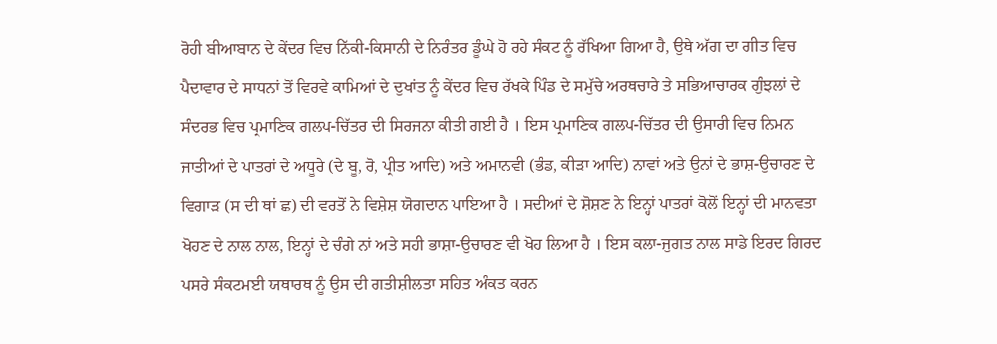ਰੋਹੀ ਬੀਆਬਾਨ ਦੇ ਕੇਂਦਰ ਵਿਚ ਨਿੱਕੀ-ਕਿਸਾਨੀ ਦੇ ਨਿਰੰਤਰ ਡੂੰਘੇ ਹੋ ਰਹੇ ਸੰਕਟ ਨੂੰ ਰੱਖਿਆ ਗਿਆ ਹੈ, ਉਥੇ ਅੱਗ ਦਾ ਗੀਤ ਵਿਚ ਪੈਦਾਵਾਰ ਦੇ ਸਾਧਨਾਂ ਤੋਂ ਵਿਰਵੇ ਕਾਮਿਆਂ ਦੇ ਦੁਖਾਂਤ ਨੂੰ ਕੇਂਦਰ ਵਿਚ ਰੱਖਕੇ ਪਿੰਡ ਦੇ ਸਮੁੱਚੇ ਅਰਥਚਾਰੇ ਤੇ ਸਭਿਆਚਾਰਕ ਗੁੰਝਲਾਂ ਦੇ ਸੰਦਰਭ ਵਿਚ ਪ੍ਰਮਾਣਿਕ ਗਲਪ-ਚਿੱਤਰ ਦੀ ਸਿਰਜਨਾ ਕੀਤੀ ਗਈ ਹੈ । ਇਸ ਪ੍ਰਮਾਣਿਕ ਗਲਪ-ਚਿੱਤਰ ਦੀ ਉਸਾਰੀ ਵਿਚ ਨਿਮਨ ਜਾਤੀਆਂ ਦੇ ਪਾਤਰਾਂ ਦੇ ਅਧੂਰੇ (ਦੇ ਬੂ, ਰੋ, ਪ੍ਰੀਤ ਆਦਿ) ਅਤੇ ਅਮਾਨਵੀ (ਭੰਡ, ਕੀੜਾ ਆਦਿ) ਨਾਵਾਂ ਅਤੇ ਉਨਾਂ ਦੇ ਭਾਸ਼-ਉਚਾਰਣ ਦੇ ਵਿਗਾੜ (ਸ ਦੀ ਥਾਂ ਛ) ਦੀ ਵਰਤੋਂ ਨੇ ਵਿਸ਼ੇਸ਼ ਯੋਗਦਾਨ ਪਾਇਆ ਹੈ । ਸਦੀਆਂ ਦੇ ਸ਼ੋਸ਼ਣ ਨੇ ਇਨ੍ਹਾਂ ਪਾਤਰਾਂ ਕੋਲੋਂ ਇਨ੍ਹਾਂ ਦੀ ਮਾਨਵਤਾ ਖੋਹਣ ਦੇ ਨਾਲ ਨਾਲ, ਇਨ੍ਹਾਂ ਦੇ ਚੰਗੇ ਨਾਂ ਅਤੇ ਸਹੀ ਭਾਸ਼ਾ-ਉਚਾਰਣ ਵੀ ਖੋਹ ਲਿਆ ਹੈ । ਇਸ ਕਲਾ-ਜੁਗਤ ਨਾਲ ਸਾਡੇ ਇਰਦ ਗਿਰਦ ਪਸਰੇ ਸੰਕਟਮਈ ਯਥਾਰਥ ਨੂੰ ਉਸ ਦੀ ਗਤੀਸ਼ੀਲਤਾ ਸਹਿਤ ਅੰਕਤ ਕਰਨ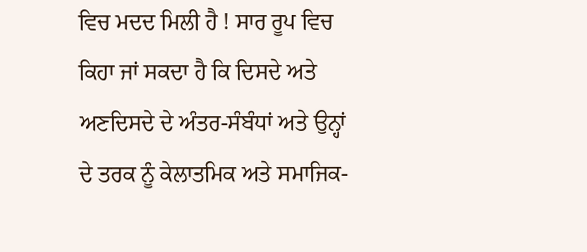ਵਿਚ ਮਦਦ ਮਿਲੀ ਹੈ ! ਸਾਰ ਰੂਪ ਵਿਚ ਕਿਹਾ ਜਾਂ ਸਕਦਾ ਹੈ ਕਿ ਦਿਸਦੇ ਅਤੇ ਅਣਦਿਸਦੇ ਦੇ ਅੰਤਰ-ਸੰਬੰਧਾਂ ਅਤੇ ਉਨ੍ਹਾਂ ਦੇ ਤਰਕ ਨੂੰ ਕੇਲਾਤਮਿਕ ਅਤੇ ਸਮਾਜਿਕ-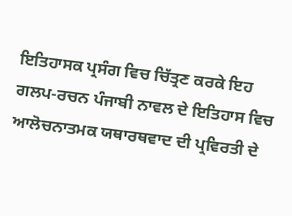ਇਤਿਹਾਸਕ ਪ੍ਰਸੰਗ ਵਿਚ ਚਿੱਤ੍ਰਣ ਕਰਕੇ ਇਹ ਗਲਪ-ਰਚਨ ਪੰਜਾਬੀ ਨਾਵਲ ਦੇ ਇਤਿਹਾਸ ਵਿਚ ਆਲੋਚਨਾਤਮਕ ਯਥਾਰਥਵਾਦ ਦੀ ਪ੍ਰਵਿਰਤੀ ਦੇ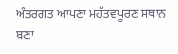ਅੰਤਰਗਤ ਆਪਣਾ ਮਹੱਤਵਪੂਰਣ ਸਥਾਨ ਬਣਾ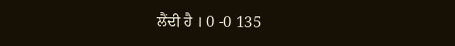ਲੈਂਦੀ ਹੈ । 0 -0 135